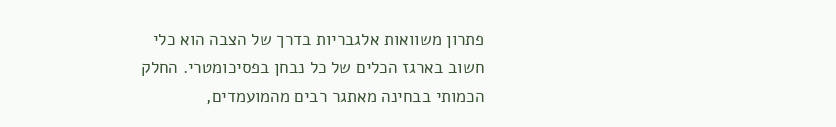פתרון משוואות אלגבריות בדרך של הצבה הוא כלי חשוב בארגז הכלים של כל נבחן בפסיכומטרי. החלק הכמותי בבחינה מאתגר רבים מהמועמדים,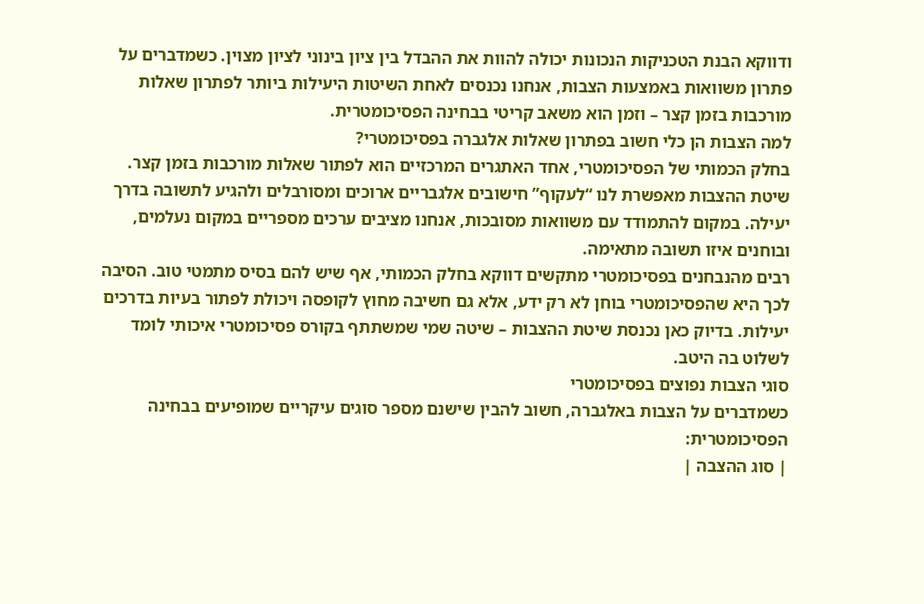ודווקא הבנת הטכניקות הנכונות יכולה להוות את ההבדל בין ציון בינוני לציון מצוין. כשמדברים על פתרון משוואות באמצעות הצבות, אנחנו נכנסים לאחת השיטות היעילות ביותר לפתרון שאלות מורכבות בזמן קצר – וזמן הוא משאב קריטי בבחינה הפסיכומטרית.
למה הצבות הן כלי חשוב בפתרון שאלות אלגברה בפסיכומטרי?
בחלק הכמותי של הפסיכומטרי, אחד האתגרים המרכזיים הוא לפתור שאלות מורכבות בזמן קצר. שיטת ההצבות מאפשרת לנו “לעקוף” חישובים אלגבריים ארוכים ומסורבלים ולהגיע לתשובה בדרך יעילה. במקום להתמודד עם משוואות מסובכות, אנחנו מציבים ערכים מספריים במקום נעלמים, ובוחנים איזו תשובה מתאימה.
רבים מהנבחנים בפסיכומטרי מתקשים דווקא בחלק הכמותי, אף שיש להם בסיס מתמטי טוב. הסיבה לכך היא שהפסיכומטרי בוחן לא רק ידע, אלא גם חשיבה מחוץ לקופסה ויכולת לפתור בעיות בדרכים יעילות. בדיוק כאן נכנסת שיטת ההצבות – שיטה שמי שמשתתף בקורס פסיכומטרי איכותי לומד לשלוט בה היטב.
סוגי הצבות נפוצים בפסיכומטרי
כשמדברים על הצבות באלגברה, חשוב להבין שישנם מספר סוגים עיקריים שמופיעים בבחינה הפסיכומטרית:
| סוג ההצבה |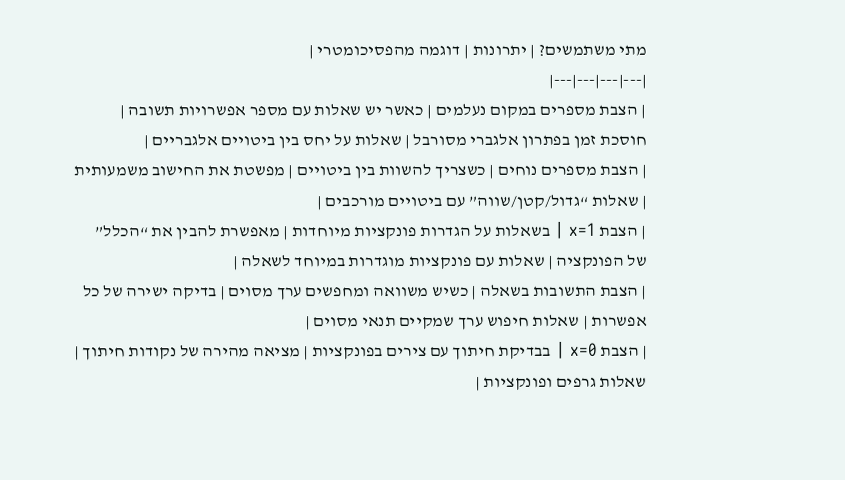מתי משתמשים? | יתרונות | דוגמה מהפסיכומטרי |
|---|---|---|---|
| הצבת מספרים במקום נעלמים | כאשר יש שאלות עם מספר אפשרויות תשובה | חוסכת זמן בפתרון אלגברי מסורבל | שאלות על יחס בין ביטויים אלגבריים |
| הצבת מספרים נוחים | כשצריך להשוות בין ביטויים | מפשטת את החישוב משמעותית | שאלות “גדול/קטן/שווה” עם ביטויים מורכבים |
| הצבת x=1 | בשאלות על הגדרות פונקציות מיוחדות | מאפשרת להבין את “הכלל” של הפונקציה | שאלות עם פונקציות מוגדרות במיוחד לשאלה |
| הצבת התשובות בשאלה | כשיש משוואה ומחפשים ערך מסוים | בדיקה ישירה של כל אפשרות | שאלות חיפוש ערך שמקיים תנאי מסוים |
| הצבת x=0 | בבדיקת חיתוך עם צירים בפונקציות | מציאה מהירה של נקודות חיתוך | שאלות גרפים ופונקציות |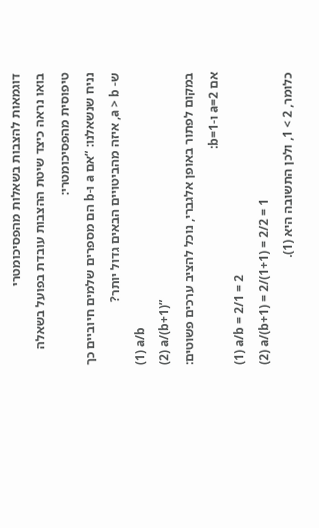דוגמאות להצבות בשאלות מהפסיכומטרי
בואו נראה כיצד שיטת ההצבות עובדת בפועל בשאלה טיפוסית מהפסיכומטרי:
נניח שנשאלנו: “אם a ו-b הם מספרים שלמים חיוביים כך ש- a > b, איזה מהביטויים הבאים גדול יותר?
(1) a/b
(2) a/(b+1)”
במקום לפתור באופן אלגברי, נוכל להציב ערכים פשוטים:
אם a=2 ו-b=1:
(1) a/b = 2/1 = 2
(2) a/(b+1) = 2/(1+1) = 2/2 = 1
כלומר, 2 > 1, ולכן התשובה היא (1).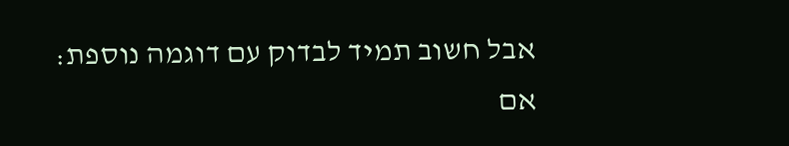אבל חשוב תמיד לבדוק עם דוגמה נוספת:
אם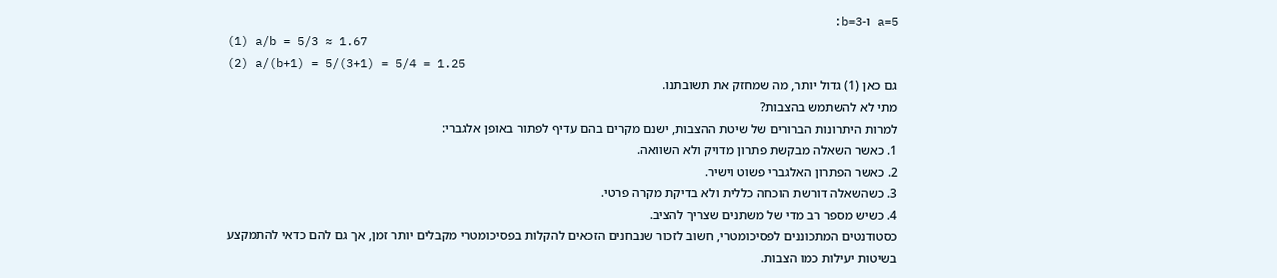a=5 ו-b=3:
(1) a/b = 5/3 ≈ 1.67
(2) a/(b+1) = 5/(3+1) = 5/4 = 1.25
גם כאן (1) גדול יותר, מה שמחזק את תשובתנו.
מתי לא להשתמש בהצבות?
למרות היתרונות הברורים של שיטת ההצבות, ישנם מקרים בהם עדיף לפתור באופן אלגברי:
1. כאשר השאלה מבקשת פתרון מדויק ולא השוואה.
2. כאשר הפתרון האלגברי פשוט וישיר.
3. כשהשאלה דורשת הוכחה כללית ולא בדיקת מקרה פרטי.
4. כשיש מספר רב מדי של משתנים שצריך להציב.
כסטודנטים המתכוננים לפסיכומטרי, חשוב לזכור שנבחנים הזכאים להקלות בפסיכומטרי מקבלים יותר זמן, אך גם להם כדאי להתמקצע בשיטות יעילות כמו הצבות.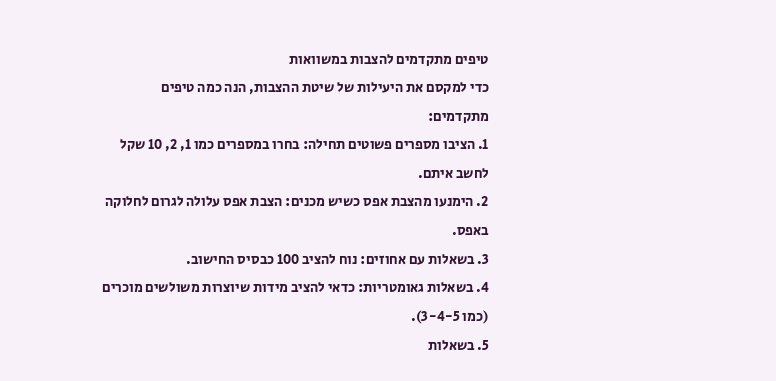טיפים מתקדמים להצבות במשוואות
כדי למקסם את היעילות של שיטת ההצבות, הנה כמה טיפים מתקדמים:
1. הציבו מספרים פשוטים תחילה: בחרו במספרים כמו 1, 2, 10 שקל לחשב איתם.
2. הימנעו מהצבת אפס כשיש מכנים: הצבת אפס עלולה לגרום לחלוקה באפס.
3. בשאלות עם אחוזים: נוח להציב 100 כבסיס החישוב.
4. בשאלות גאומטריות: כדאי להציב מידות שיוצרות משולשים מוכרים (כמו 3-4-5).
5. בשאלות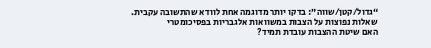“גדול/קטן/שווה”: בדקו יותר מדוגמה אחת לוודא שהתשובה עקבית.
שאלות נפוצות על הצבות במשוואות אלגבריות בפסיכומטרי
האם שיטת ההצבות עובדת תמיד?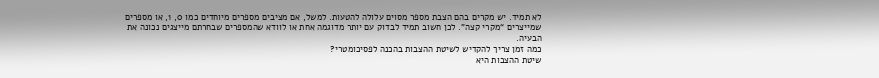לא תמיד. יש מקרים בהם הצבת מספר מסוים עלולה להטעות. למשל, אם מציבים מספרים מיוחדים כמו 0, 1, או מספרים שמייצרים “מקרי קצה”. לכן חשוב תמיד לבדוק עם יותר מדוגמה אחת או לוודא שהמספרים שבחרתם מייצגים נכונה את הבעיה.
כמה זמן צריך להקדיש לשיטת ההצבות בהכנה לפסיכומטרי?
שיטת ההצבות היא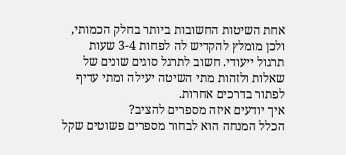אחת השיטות החשובות ביותר בחלק הכמותי, ולכן מומלץ להקדיש לה לפחות 3-4 שעות תרגול ייעודי. חשוב לתרגל סוגים שונים של שאלות ולזהות מתי השיטה יעילה ומתי עדיף לפתור בדרכים אחרות.
איך יודעים איזה מספרים להציב?
הכלל המנחה הוא לבחור מספרים פשוטים שקל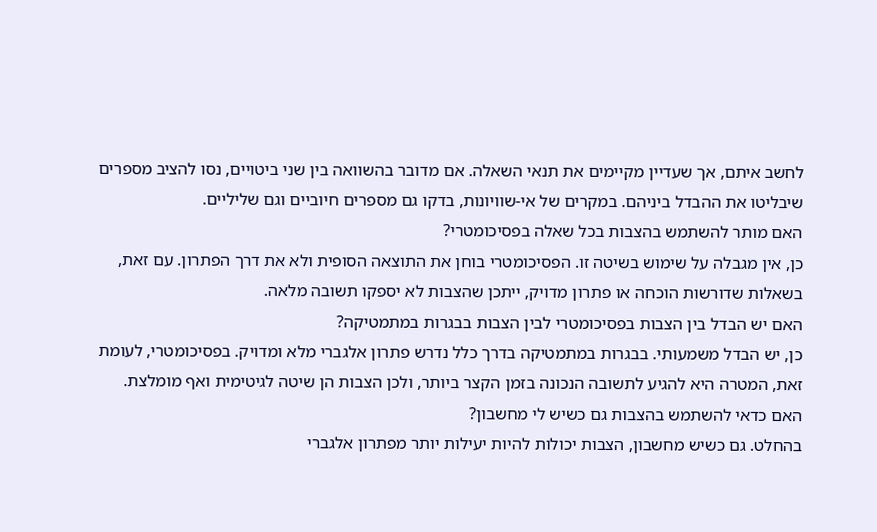לחשב איתם, אך שעדיין מקיימים את תנאי השאלה. אם מדובר בהשוואה בין שני ביטויים, נסו להציב מספרים שיבליטו את ההבדל ביניהם. במקרים של אי-שוויונות, בדקו גם מספרים חיוביים וגם שליליים.
האם מותר להשתמש בהצבות בכל שאלה בפסיכומטרי?
כן, אין מגבלה על שימוש בשיטה זו. הפסיכומטרי בוחן את התוצאה הסופית ולא את דרך הפתרון. עם זאת, בשאלות שדורשות הוכחה או פתרון מדויק, ייתכן שהצבות לא יספקו תשובה מלאה.
האם יש הבדל בין הצבות בפסיכומטרי לבין הצבות בבגרות במתמטיקה?
כן, יש הבדל משמעותי. בבגרות במתמטיקה בדרך כלל נדרש פתרון אלגברי מלא ומדויק. בפסיכומטרי, לעומת זאת, המטרה היא להגיע לתשובה הנכונה בזמן הקצר ביותר, ולכן הצבות הן שיטה לגיטימית ואף מומלצת.
האם כדאי להשתמש בהצבות גם כשיש לי מחשבון?
בהחלט. גם כשיש מחשבון, הצבות יכולות להיות יעילות יותר מפתרון אלגברי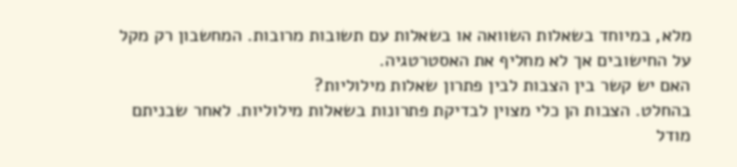מלא, במיוחד בשאלות השוואה או בשאלות עם תשובות מרובות. המחשבון רק מקל על החישובים אך לא מחליף את האסטרטגיה.
האם יש קשר בין הצבות לבין פתרון שאלות מילוליות?
בהחלט. הצבות הן כלי מצוין לבדיקת פתרונות בשאלות מילוליות. לאחר שבניתם מודל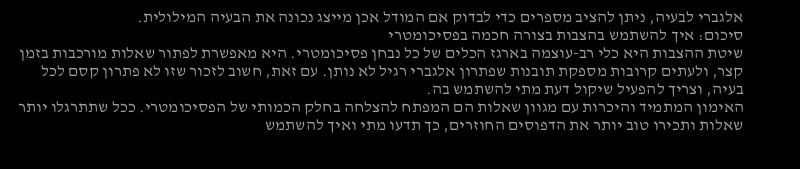אלגברי לבעיה, ניתן להציב מספרים כדי לבדוק אם המודל אכן מייצג נכונה את הבעיה המילולית.
סיכום: איך להשתמש בהצבות בצורה חכמה בפסיכומטרי
שיטת ההצבות היא כלי רב-עוצמה בארגז הכלים של כל נבחן פסיכומטרי. היא מאפשרת לפתור שאלות מורכבות בזמן קצר, ולעתים קרובות מספקת תובנות שפתרון אלגברי רגיל לא נותן. עם זאת, חשוב לזכור שזו לא פתרון קסם לכל בעיה, וצריך להפעיל שיקול דעת מתי להשתמש בה.
האימון המתמיד והיכרות עם מגוון שאלות הם המפתח להצלחה בחלק הכמותי של הפסיכומטרי. ככל שתתרגלו יותר שאלות ותכירו טוב יותר את הדפוסים החוזרים, כך תדעו מתי ואיך להשתמש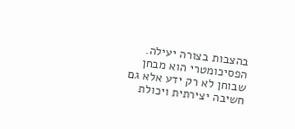בהצבות בצורה יעילה.
הפסיכומטרי הוא מבחן שבוחן לא רק ידע אלא גם חשיבה יצירתית ויכולת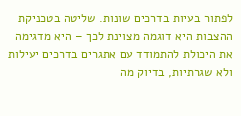לפתור בעיות בדרכים שונות. שליטה בטכניקת ההצבות היא דוגמה מצוינת לכך – היא מדגימה את היכולת להתמודד עם אתגרים בדרכים יעילות ולא שגרתיות, בדיוק מה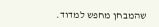שהמבחן מחפש למדוד.